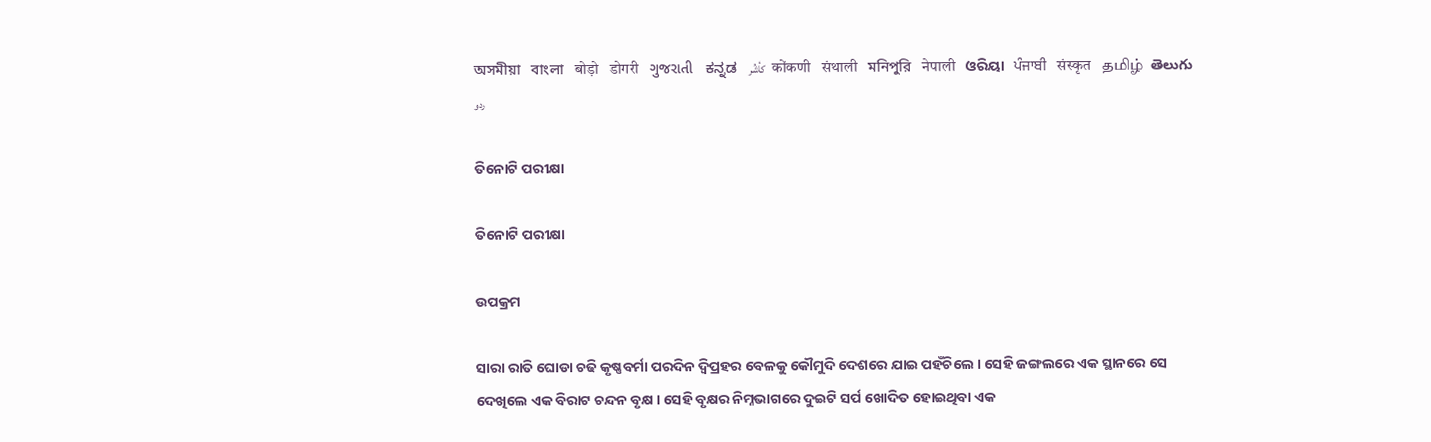অসমীয়া   বাংলা   बोड़ो   डोगरी   ગુજરાતી   ಕನ್ನಡ   كأشُر   कोंकणी   संथाली   মনিপুরি   नेपाली   ଓରିୟା   ਪੰਜਾਬੀ   संस्कृत   தமிழ்  తెలుగు   ردو

ତିନୋଟି ପରୀକ୍ଷା

ତିନୋଟି ପରୀକ୍ଷା

ଉପକ୍ରମ

ସାରା ରାତି ଘୋଡା ଚଢି କୃଷ୍ଣବର୍ମା ପରଦିନ ଦ୍ୱିପ୍ରହର ବେଳକୁ କୌମୁଦି ଦେଶରେ ଯାଇ ପହଁଚିଲେ । ସେହି ଜଙ୍ଗଲରେ ଏକ ସ୍ଥାନରେ ସେ ଦେଖିଲେ ଏକ ବିରାଟ ଚନ୍ଦନ ବୃକ୍ଷ । ସେହି ବୃକ୍ଷର ନିମ୍ନଭାଗରେ ଦୁଇଟି ସର୍ପ ଖୋଦିତ ହୋଇଥିବା ଏକ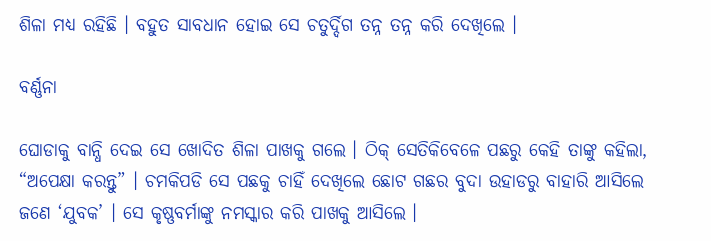ଶିଳା ମଧ୍ୟ ରହିଛି । ବହୁତ ସାବଧାନ ହୋଇ ସେ ଚତୁର୍ଦ୍ଦିଗ ତନ୍ନ ତନ୍ନ କରି ଦେଖିଲେ ।

ବର୍ଣ୍ଣନା

ଘୋଡାକୁ ବାନ୍ଧି ଦେଇ ସେ ଖୋଦିତ ଶିଳା ପାଖକୁ ଗଲେ । ଠିକ୍ ସେତିକିବେଳେ ପଛରୁ କେହି ତାଙ୍କୁ କହିଲା, “ଅପେକ୍ଷା କରନ୍ତୁ” । ଚମକିପଡି ସେ ପଛକୁ ଚାହିଁ ଦେଖିଲେ ଛୋଟ ଗଛର ବୁଦା ଉହାଡରୁ ବାହାରି ଆସିଲେ ଜଣେ ‘ଯୁବକ’ । ସେ କୃଷ୍ଣବର୍ମାଙ୍କୁ ନମସ୍କାର କରି ପାଖକୁ ଆସିଲେ ।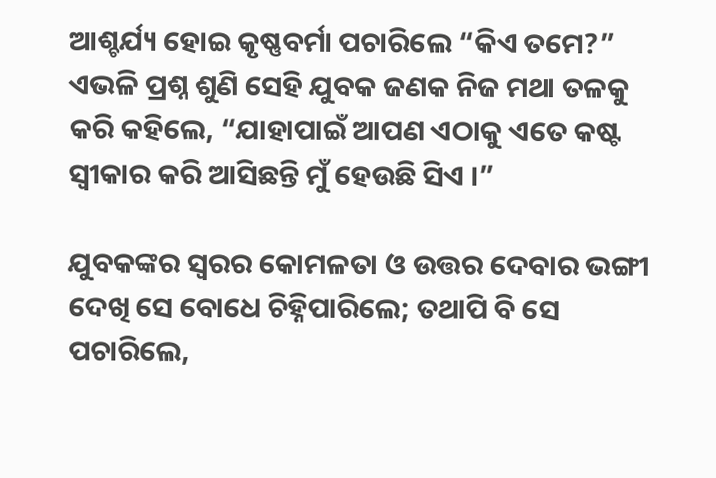ଆଶ୍ଚର୍ଯ୍ୟ ହୋଇ କୃଷ୍ଣବର୍ମା ପଚାରିଲେ “କିଏ ତମେ?” ଏଭଳି ପ୍ରଶ୍ନ ଶୁଣି ସେହି ଯୁବକ ଜଣକ ନିଜ ମଥା ତଳକୁ କରି କହିଲେ, “ଯାହାପାଇଁ ଆପଣ ଏଠାକୁ ଏତେ କଷ୍ଟ ସ୍ୱୀକାର କରି ଆସିଛନ୍ତି ମୁଁ ହେଉଛି ସିଏ ।”

ଯୁବକଙ୍କର ସ୍ୱରର କୋମଳତା ଓ ଉତ୍ତର ଦେବାର ଭଙ୍ଗୀ ଦେଖି ସେ ବୋଧେ ଚିହ୍ନିପାରିଲେ; ତଥାପି ବି ସେ ପଚାରିଲେ,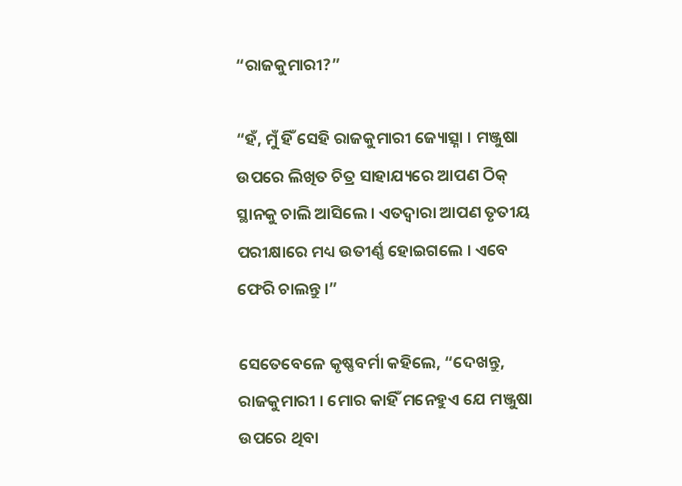“ରାଜକୁମାରୀ?”

“ହଁ, ମୁଁ ହିଁ ସେହି ରାଜକୁମାରୀ ଜ୍ୟୋତ୍ସ୍ନା । ମଞ୍ଜୁଷା ଉପରେ ଲିଖିତ ଚିତ୍ର ସାହାଯ୍ୟରେ ଆପଣ ଠିକ୍ ସ୍ଥାନକୁ ଚାଲି ଆସିଲେ । ଏତଦ୍ୱାରା ଆପଣ ତୃତୀୟ ପରୀକ୍ଷାରେ ମଧ୍ୟ ଉତୀର୍ଣ୍ଣ ହୋଇଗଲେ । ଏବେ ଫେରି ଚାଲନ୍ତୁ ।”

ସେତେବେଳେ କୃଷ୍ଣବର୍ମା କହିଲେ, “ଦେଖନ୍ତୁ, ରାଜକୁମାରୀ । ମୋର କାହିଁ ମନେହୁଏ ଯେ ମଞ୍ଜୁଷା ଉପରେ ଥିବା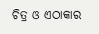ଚିତ୍ର ଓ ଏଠାକାର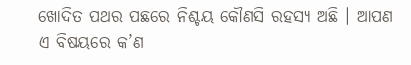ଖୋଦିତ ପଥର ପଛରେ ନିଶ୍ଚୟ କୌଣସି ରହସ୍ୟ ଅଛି । ଆପଣ ଏ ବିଷୟରେ କ’ଣ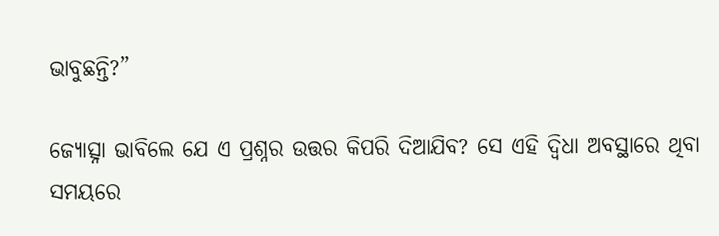ଭାବୁଛନ୍ତି?”

ଜ୍ୟୋତ୍ସ୍ନା ଭାବିଲେ ଯେ ଏ ପ୍ରଶ୍ନର ଉତ୍ତର କିପରି ଦିଆଯିବ? ସେ ଏହି ଦ୍ୱିଧା ଅବସ୍ଥାରେ ଥିବା ସମୟରେ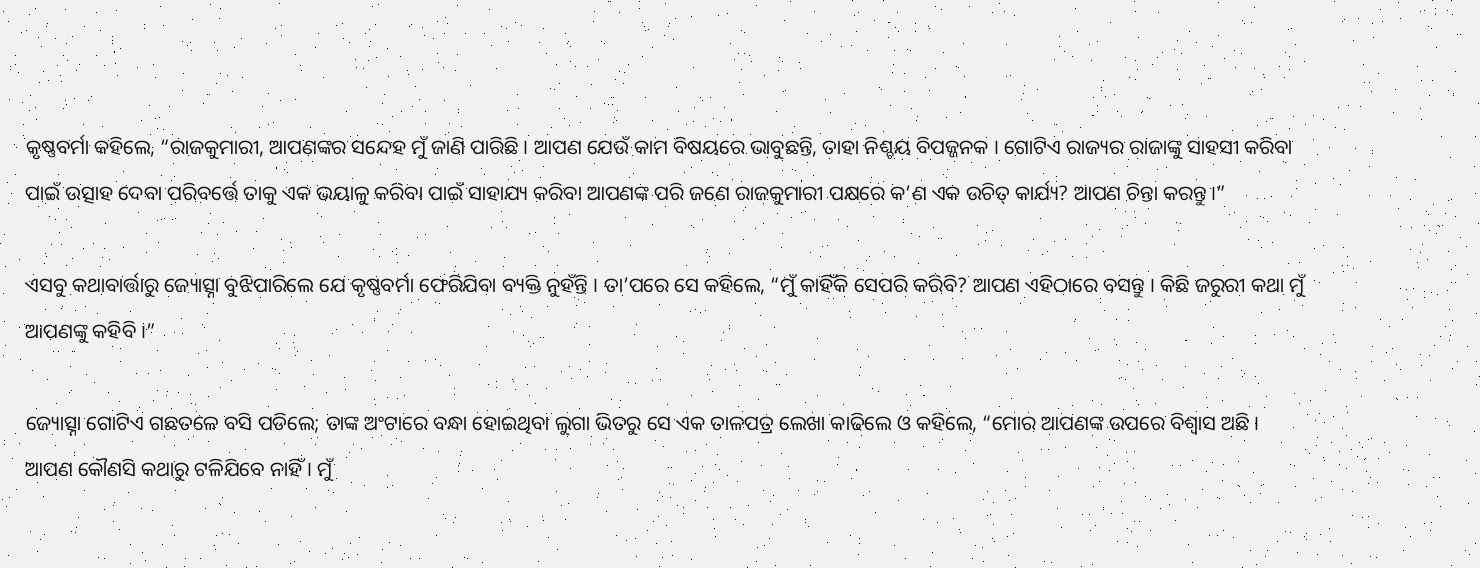କୃଷ୍ଣବର୍ମା କହିଲେ, “ରାଜକୁମାରୀ, ଆପଣଙ୍କର ସନ୍ଦେହ ମୁଁ ଜାଣି ପାରିଛି । ଆପଣ ଯେଉଁ କାମ ବିଷୟରେ ଭାବୁଛନ୍ତି, ତାହା ନିଶ୍ଚୟ ବିପଜ୍ଜନକ । ଗୋଟିଏ ରାଜ୍ୟର ରାଜାଙ୍କୁ ସାହସୀ କରିବା ପାଇଁ ଉତ୍ସାହ ଦେବା ପରିବର୍ତ୍ତେ ତାକୁ ଏକ ଭୟାଳୁ କରିବା ପାଇଁ ସାହାଯ୍ୟ କରିବା ଆପଣଙ୍କ ପରି ଜଣେ ରାଜକୁମାରୀ ପକ୍ଷରେ କ’ଣ ଏକ ଉଚିତ୍ କାର୍ଯ୍ୟ? ଆପଣ ଚିନ୍ତା କରନ୍ତୁ ।”

ଏସବୁ କଥାବାର୍ତ୍ତାରୁ ଜ୍ୟୋତ୍ସ୍ନା ବୁଝିପାରିଲେ ଯେ କୃଷ୍ଣବର୍ମା ଫେରିଯିବା ବ୍ୟକ୍ତି ନୁହଁନ୍ତି । ତା’ପରେ ସେ କହିଲେ, “ମୁଁ କାହିଁକି ସେପରି କରିବି? ଆପଣ ଏହିଠାରେ ବସନ୍ତୁ । କିଛି ଜରୁରୀ କଥା ମୁଁ ଆପଣଙ୍କୁ କହିବି ।”

ଜ୍ୟୋତ୍ସ୍ନା ଗୋଟିଏ ଗଛତଳେ ବସି ପଡିଲେ; ତାଙ୍କ ଅଂଟାରେ ବନ୍ଧା ହୋଇଥିବା ଲୁଗା ଭିତରୁ ସେ ଏକ ତାଳପତ୍ର ଲେଖା କାଢିଲେ ଓ କହିଲେ, “ମୋର ଆପଣଙ୍କ ଉପରେ ବିଶ୍ୱାସ ଅଛି । ଆପଣ କୌଣସି କଥାରୁ ଟଳିଯିବେ ନାହିଁ । ମୁଁ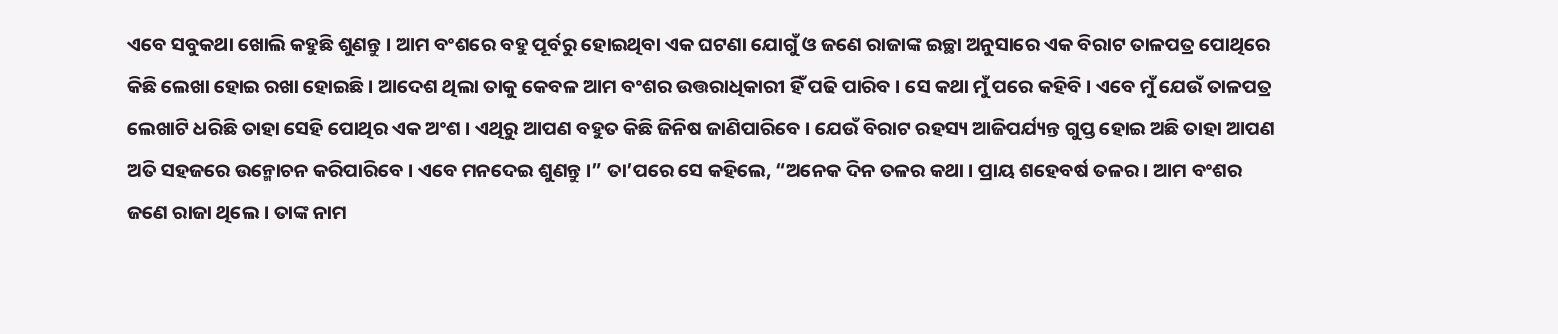ଏବେ ସବୁକଥା ଖୋଲି କହୁଛି ଶୁଣନ୍ତୁ । ଆମ ବଂଶରେ ବହୁ ପୂର୍ବରୁ ହୋଇଥିବା ଏକ ଘଟଣା ଯୋଗୁଁ ଓ ଜଣେ ରାଜାଙ୍କ ଇଚ୍ଛା ଅନୁସାରେ ଏକ ବିରାଟ ତାଳପତ୍ର ପୋଥିରେ କିଛି ଲେଖା ହୋଇ ରଖା ହୋଇଛି । ଆଦେଶ ଥିଲା ତାକୁ କେବଳ ଆମ ବଂଶର ଉତ୍ତରାଧିକାରୀ ହିଁ ପଢି ପାରିବ । ସେ କଥା ମୁଁ ପରେ କହିବି । ଏବେ ମୁଁ ଯେଉଁ ତାଳପତ୍ର ଲେଖାଟି ଧରିଛି ତାହା ସେହି ପୋଥିର ଏକ ଅଂଶ । ଏଥିରୁ ଆପଣ ବହୁତ କିଛି ଜିନିଷ ଜାଣିପାରିବେ । ଯେଉଁ ବିରାଟ ରହସ୍ୟ ଆଜିପର୍ଯ୍ୟନ୍ତ ଗୁପ୍ତ ହୋଇ ଅଛି ତାହା ଆପଣ ଅତି ସହଜରେ ଉନ୍ମୋଚନ କରିପାରିବେ । ଏବେ ମନଦେଇ ଶୁଣନ୍ତୁ ।” ତା’ପରେ ସେ କହିଲେ, “ଅନେକ ଦିନ ତଳର କଥା । ପ୍ରାୟ ଶହେବର୍ଷ ତଳର । ଆମ ବଂଶର ଜଣେ ରାଜା ଥିଲେ । ତାଙ୍କ ନାମ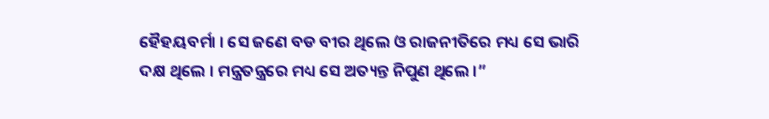ହୈହୟବର୍ମା । ସେ ଜଣେ ବଡ ବୀର ଥିଲେ ଓ ରାଜନୀତିରେ ମଧ୍ୟ ସେ ଭାରି ଦକ୍ଷ ଥିଲେ । ମନ୍ତ୍ରତନ୍ତ୍ରରେ ମଧ୍ୟ ସେ ଅତ୍ୟନ୍ତ ନିପୁଣ ଥିଲେ ।”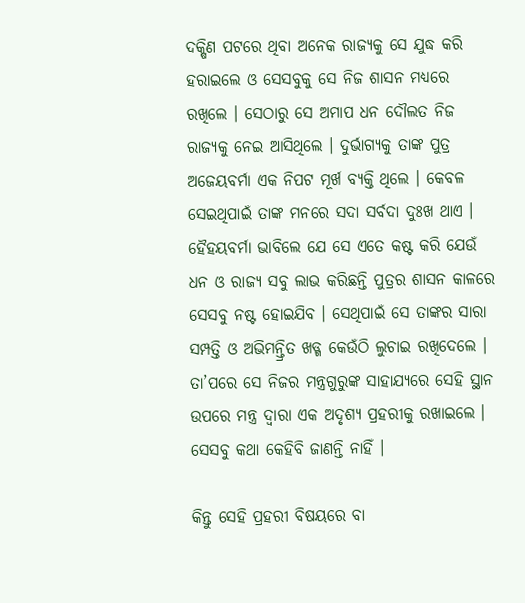ଦକ୍ଷିଣ ପଟରେ ଥିବା ଅନେକ ରାଜ୍ୟକୁ ସେ ଯୁଦ୍ଧ କରି ହରାଇଲେ ଓ ସେସବୁକୁ ସେ ନିଜ ଶାସନ ମଧ୍ୟରେ ରଖିଲେ । ସେଠାରୁ ସେ ଅମାପ ଧନ ଦୌଲତ ନିଜ ରାଜ୍ୟକୁ ନେଇ ଆସିଥିଲେ । ଦୁର୍ଭାଗ୍ୟକୁ ତାଙ୍କ ପୁତ୍ର ଅଜେୟବର୍ମା ଏକ ନିପଟ ମୂର୍ଖ ବ୍ୟକ୍ତି ଥିଲେ । କେବଳ ସେଇଥିପାଇଁ ତାଙ୍କ ମନରେ ସଦା ସର୍ବଦା ଦୁଃଖ ଥାଏ । ହୈହୟବର୍ମା ଭାବିଲେ ଯେ ସେ ଏତେ କଷ୍ଟ କରି ଯେଉଁ ଧନ ଓ ରାଜ୍ୟ ସବୁ ଲାଭ କରିଛନ୍ତି ପୁତ୍ରର ଶାସନ କାଳରେ ସେସବୁ ନଷ୍ଟ ହୋଇଯିବ । ସେଥିପାଇଁ ସେ ତାଙ୍କର ସାରା ସମ୍ପତ୍ତି ଓ ଅଭିମନ୍ତ୍ରିତ ଖଡ୍ଗ କେଉଁଠି ଲୁଚାଇ ରଖିଦେଲେ । ତା’ପରେ ସେ ନିଜର ମନ୍ତ୍ରଗୁରୁଙ୍କ ସାହାଯ୍ୟରେ ସେହି ସ୍ଥାନ ଉପରେ ମନ୍ତ୍ର ଦ୍ୱାରା ଏକ ଅଦୃଶ୍ୟ ପ୍ରହରୀକୁ ରଖାଇଲେ । ସେସବୁ କଥା କେହିବି ଜାଣନ୍ତି ନାହିଁ ।

କିନ୍ତୁ ସେହି ପ୍ରହରୀ ବିଷୟରେ ବା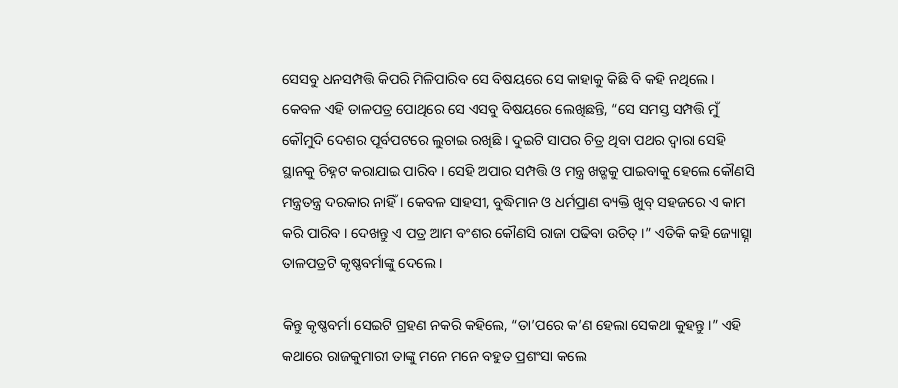ସେସବୁ ଧନସମ୍ପତ୍ତି କିପରି ମିଳିପାରିବ ସେ ବିଷୟରେ ସେ କାହାକୁ କିଛି ବି କହି ନଥିଲେ । କେବଳ ଏହି ତାଳପତ୍ର ପୋଥିରେ ସେ ଏସବୁ ବିଷୟରେ ଲେଖିଛନ୍ତି, “ସେ ସମସ୍ତ ସମ୍ପତ୍ତି ମୁଁ କୌମୁଦି ଦେଶର ପୂର୍ବପଟରେ ଲୁଚାଇ ରଖିଛି । ଦୁଇଟି ସାପର ଚିତ୍ର ଥିବା ପଥର ଦ୍ୱାରା ସେହି ସ୍ଥାନକୁ ଚିହ୍ନଟ କରାଯାଇ ପାରିବ । ସେହି ଅପାର ସମ୍ପତ୍ତି ଓ ମନ୍ତ୍ର ଖଡ୍ଗକୁ ପାଇବାକୁ ହେଲେ କୌଣସି ମନ୍ତ୍ରତନ୍ତ୍ର ଦରକାର ନାହିଁ । କେବଳ ସାହସୀ, ବୁଦ୍ଧିମାନ ଓ ଧର୍ମପ୍ରାଣ ବ୍ୟକ୍ତି ଖୁବ୍ ସହଜରେ ଏ କାମ କରି ପାରିବ । ଦେଖନ୍ତୁ ଏ ପତ୍ର ଆମ ବଂଶର କୌଣସି ରାଜା ପଢିବା ଉଚିତ୍ ।” ଏତିକି କହି ଜ୍ୟୋତ୍ସ୍ନା ତାଳପତ୍ରଟି କୃଷ୍ଣବର୍ମାଙ୍କୁ ଦେଲେ ।

କିନ୍ତୁ କୃଷ୍ଣବର୍ମା ସେଇଟି ଗ୍ରହଣ ନକରି କହିଲେ, “ତା’ପରେ କ’ଣ ହେଲା ସେକଥା କୁହନ୍ତୁ ।” ଏହି କଥାରେ ରାଜକୁମାରୀ ତାଙ୍କୁ ମନେ ମନେ ବହୁତ ପ୍ରଶଂସା କଲେ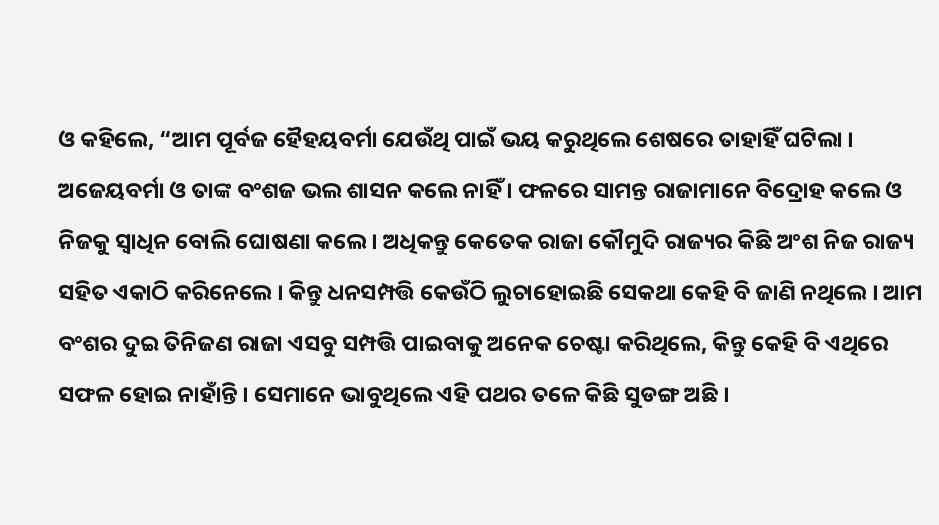ଓ କହିଲେ, “ଆମ ପୂର୍ବଜ ହୈହୟବର୍ମା ଯେଉଁଥି ପାଇଁ ଭୟ କରୁଥିଲେ ଶେଷରେ ତାହାହିଁ ଘଟିଲା । ଅଜେୟବର୍ମା ଓ ତାଙ୍କ ବଂଶଜ ଭଲ ଶାସନ କଲେ ନାହିଁ । ଫଳରେ ସାମନ୍ତ ରାଜାମାନେ ବିଦ୍ରୋହ କଲେ ଓ ନିଜକୁ ସ୍ୱାଧିନ ବୋଲି ଘୋଷଣା କଲେ । ଅଧିକନ୍ତୁ କେତେକ ରାଜା କୌମୁଦି ରାଜ୍ୟର କିଛି ଅଂଶ ନିଜ ରାଜ୍ୟ ସହିତ ଏକାଠି କରିନେଲେ । କିନ୍ତୁ ଧନସମ୍ପତ୍ତି କେଉଁଠି ଲୁଚାହୋଇଛି ସେକଥା କେହି ବି ଜାଣି ନଥିଲେ । ଆମ ବଂଶର ଦୁଇ ତିନିଜଣ ରାଜା ଏସବୁ ସମ୍ପତ୍ତି ପାଇବାକୁ ଅନେକ ଚେଷ୍ଟା କରିଥିଲେ, କିନ୍ତୁ କେହି ବି ଏଥିରେ ସଫଳ ହୋଇ ନାହାଁନ୍ତି । ସେମାନେ ଭାବୁଥିଲେ ଏହି ପଥର ତଳେ କିଛି ସୁଡଙ୍ଗ ଅଛି ।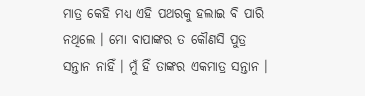ମାତ୍ର କେହି ମଧ୍ୟ ଏହି ପଥରକୁ ହଲାଇ ବି ପାରି ନଥିଲେ । ମୋ ବାପାଙ୍କର ତ କୌଣସି ପୁତ୍ର ସନ୍ତାନ ନାହିଁ । ମୁଁ ହିଁ ତାଙ୍କର ଏକମାତ୍ର ସନ୍ତାନ ।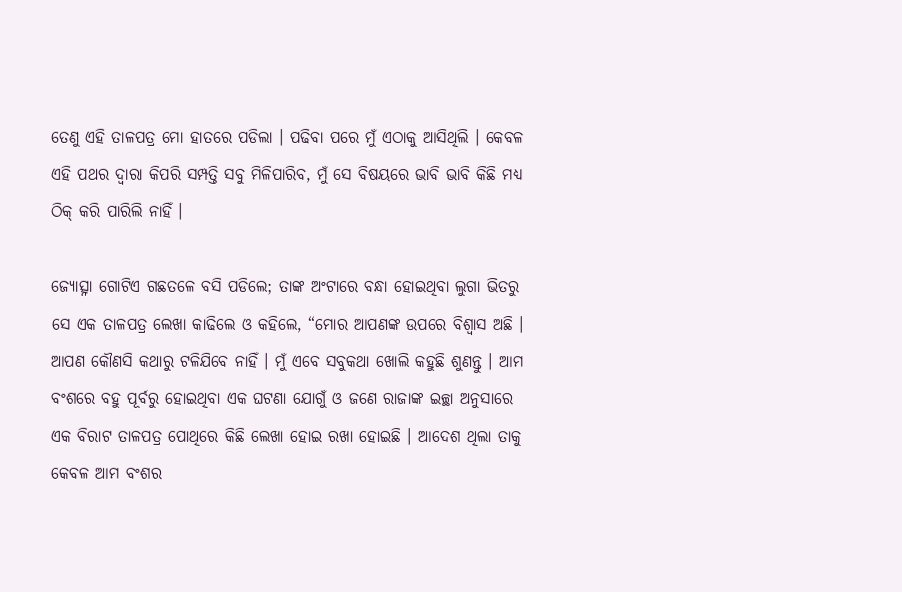ତେଣୁ ଏହି ତାଳପତ୍ର ମୋ ହାତରେ ପଡିଲା । ପଢିବା ପରେ ମୁଁ ଏଠାକୁ ଆସିଥିଲି । କେବଳ ଏହି ପଥର ଦ୍ୱାରା କିପରି ସମ୍ପତ୍ତି ସବୁ ମିଳିପାରିବ, ମୁଁ ସେ ବିଷୟରେ ଭାବି ଭାବି କିଛି ମଧ୍ୟ ଠିକ୍ କରି ପାରିଲି ନାହିଁ ।

ଜ୍ୟୋତ୍ସ୍ନା ଗୋଟିଏ ଗଛତଳେ ବସି ପଡିଲେ; ତାଙ୍କ ଅଂଟାରେ ବନ୍ଧା ହୋଇଥିବା ଲୁଗା ଭିତରୁ ସେ ଏକ ତାଳପତ୍ର ଲେଖା କାଢିଲେ ଓ କହିଲେ, “ମୋର ଆପଣଙ୍କ ଉପରେ ବିଶ୍ୱାସ ଅଛି । ଆପଣ କୌଣସି କଥାରୁ ଟଳିଯିବେ ନାହିଁ । ମୁଁ ଏବେ ସବୁକଥା ଖୋଲି କହୁଛି ଶୁଣନ୍ତୁ । ଆମ ବଂଶରେ ବହୁ ପୂର୍ବରୁ ହୋଇଥିବା ଏକ ଘଟଣା ଯୋଗୁଁ ଓ ଜଣେ ରାଜାଙ୍କ ଇଚ୍ଛା ଅନୁସାରେ ଏକ ବିରାଟ ତାଳପତ୍ର ପୋଥିରେ କିଛି ଲେଖା ହୋଇ ରଖା ହୋଇଛି । ଆଦେଶ ଥିଲା ତାକୁ କେବଳ ଆମ ବଂଶର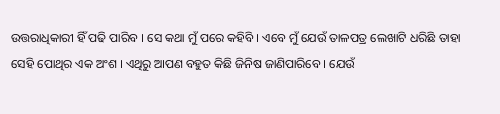ଉତ୍ତରାଧିକାରୀ ହିଁ ପଢି ପାରିବ । ସେ କଥା ମୁଁ ପରେ କହିବି । ଏବେ ମୁଁ ଯେଉଁ ତାଳପତ୍ର ଲେଖାଟି ଧରିଛି ତାହା ସେହି ପୋଥିର ଏକ ଅଂଶ । ଏଥିରୁ ଆପଣ ବହୁତ କିଛି ଜିନିଷ ଜାଣିପାରିବେ । ଯେଉଁ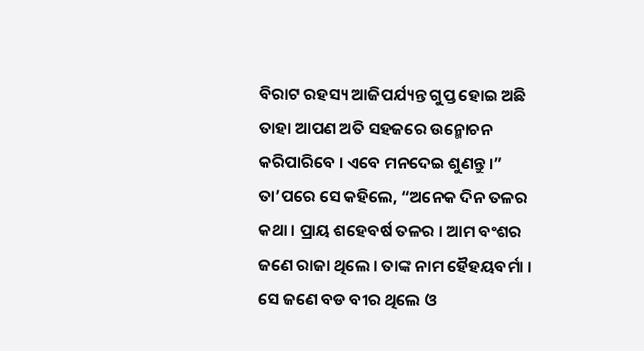ବିରାଟ ରହସ୍ୟ ଆଜିପର୍ଯ୍ୟନ୍ତ ଗୁପ୍ତ ହୋଇ ଅଛି ତାହା ଆପଣ ଅତି ସହଜରେ ଉନ୍ମୋଚନ କରିପାରିବେ । ଏବେ ମନଦେଇ ଶୁଣନ୍ତୁ ।” ତା’ପରେ ସେ କହିଲେ, “ଅନେକ ଦିନ ତଳର କଥା । ପ୍ରାୟ ଶହେବର୍ଷ ତଳର । ଆମ ବଂଶର ଜଣେ ରାଜା ଥିଲେ । ତାଙ୍କ ନାମ ହୈହୟବର୍ମା । ସେ ଜଣେ ବଡ ବୀର ଥିଲେ ଓ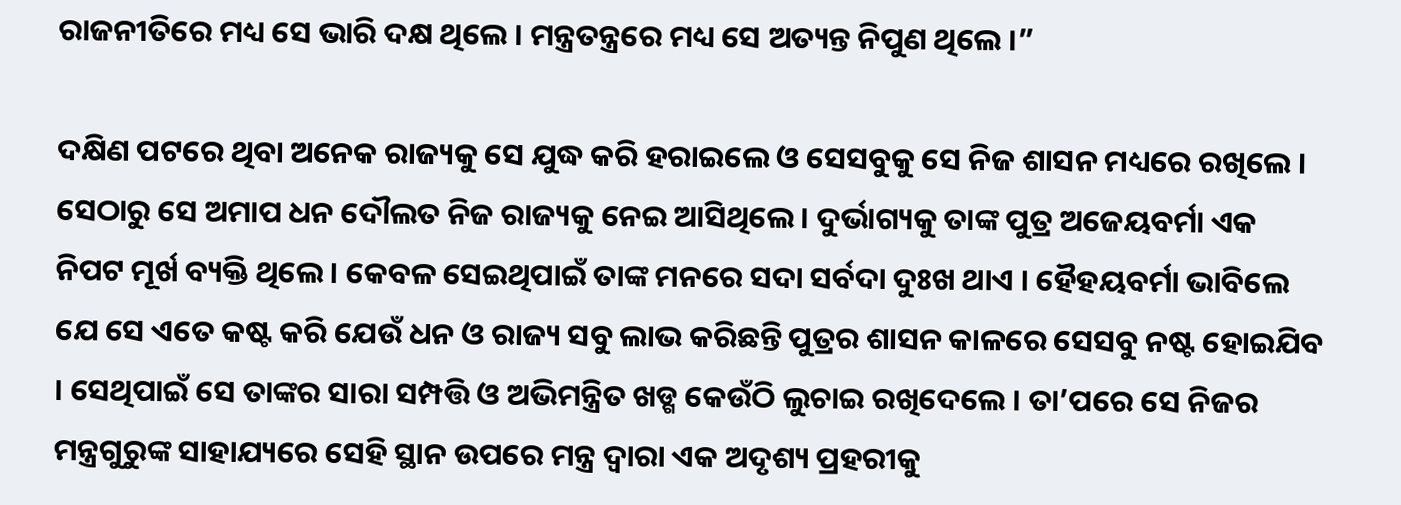ରାଜନୀତିରେ ମଧ୍ୟ ସେ ଭାରି ଦକ୍ଷ ଥିଲେ । ମନ୍ତ୍ରତନ୍ତ୍ରରେ ମଧ୍ୟ ସେ ଅତ୍ୟନ୍ତ ନିପୁଣ ଥିଲେ ।”

ଦକ୍ଷିଣ ପଟରେ ଥିବା ଅନେକ ରାଜ୍ୟକୁ ସେ ଯୁଦ୍ଧ କରି ହରାଇଲେ ଓ ସେସବୁକୁ ସେ ନିଜ ଶାସନ ମଧ୍ୟରେ ରଖିଲେ । ସେଠାରୁ ସେ ଅମାପ ଧନ ଦୌଲତ ନିଜ ରାଜ୍ୟକୁ ନେଇ ଆସିଥିଲେ । ଦୁର୍ଭାଗ୍ୟକୁ ତାଙ୍କ ପୁତ୍ର ଅଜେୟବର୍ମା ଏକ ନିପଟ ମୂର୍ଖ ବ୍ୟକ୍ତି ଥିଲେ । କେବଳ ସେଇଥିପାଇଁ ତାଙ୍କ ମନରେ ସଦା ସର୍ବଦା ଦୁଃଖ ଥାଏ । ହୈହୟବର୍ମା ଭାବିଲେ ଯେ ସେ ଏତେ କଷ୍ଟ କରି ଯେଉଁ ଧନ ଓ ରାଜ୍ୟ ସବୁ ଲାଭ କରିଛନ୍ତି ପୁତ୍ରର ଶାସନ କାଳରେ ସେସବୁ ନଷ୍ଟ ହୋଇଯିବ । ସେଥିପାଇଁ ସେ ତାଙ୍କର ସାରା ସମ୍ପତ୍ତି ଓ ଅଭିମନ୍ତ୍ରିତ ଖଡ୍ଗ କେଉଁଠି ଲୁଚାଇ ରଖିଦେଲେ । ତା’ପରେ ସେ ନିଜର ମନ୍ତ୍ରଗୁରୁଙ୍କ ସାହାଯ୍ୟରେ ସେହି ସ୍ଥାନ ଉପରେ ମନ୍ତ୍ର ଦ୍ୱାରା ଏକ ଅଦୃଶ୍ୟ ପ୍ରହରୀକୁ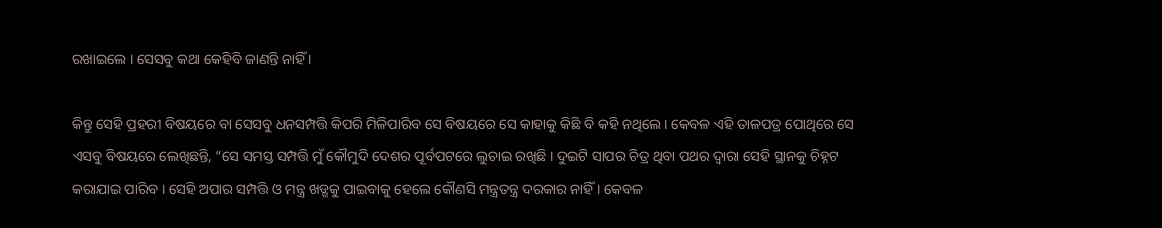ରଖାଇଲେ । ସେସବୁ କଥା କେହିବି ଜାଣନ୍ତି ନାହିଁ ।

କିନ୍ତୁ ସେହି ପ୍ରହରୀ ବିଷୟରେ ବା ସେସବୁ ଧନସମ୍ପତ୍ତି କିପରି ମିଳିପାରିବ ସେ ବିଷୟରେ ସେ କାହାକୁ କିଛି ବି କହି ନଥିଲେ । କେବଳ ଏହି ତାଳପତ୍ର ପୋଥିରେ ସେ ଏସବୁ ବିଷୟରେ ଲେଖିଛନ୍ତି, “ସେ ସମସ୍ତ ସମ୍ପତ୍ତି ମୁଁ କୌମୁଦି ଦେଶର ପୂର୍ବପଟରେ ଲୁଚାଇ ରଖିଛି । ଦୁଇଟି ସାପର ଚିତ୍ର ଥିବା ପଥର ଦ୍ୱାରା ସେହି ସ୍ଥାନକୁ ଚିହ୍ନଟ କରାଯାଇ ପାରିବ । ସେହି ଅପାର ସମ୍ପତ୍ତି ଓ ମନ୍ତ୍ର ଖଡ୍ଗକୁ ପାଇବାକୁ ହେଲେ କୌଣସି ମନ୍ତ୍ରତନ୍ତ୍ର ଦରକାର ନାହିଁ । କେବଳ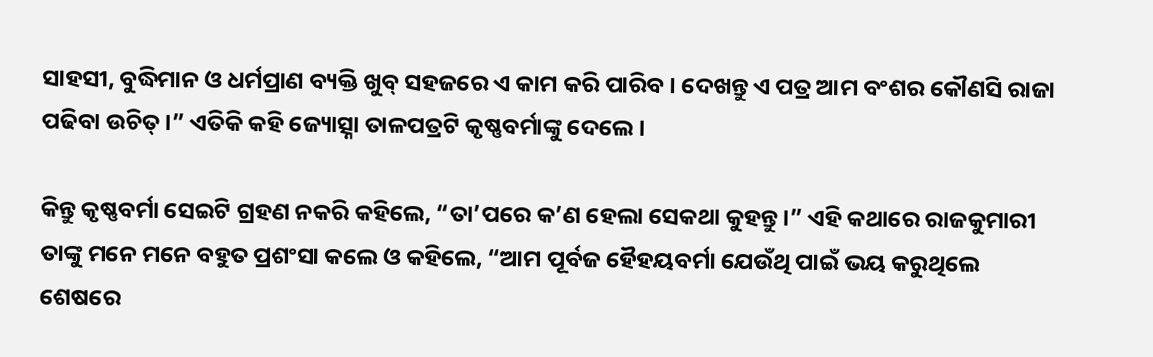ସାହସୀ, ବୁଦ୍ଧିମାନ ଓ ଧର୍ମପ୍ରାଣ ବ୍ୟକ୍ତି ଖୁବ୍ ସହଜରେ ଏ କାମ କରି ପାରିବ । ଦେଖନ୍ତୁ ଏ ପତ୍ର ଆମ ବଂଶର କୌଣସି ରାଜା ପଢିବା ଉଚିତ୍ ।” ଏତିକି କହି ଜ୍ୟୋତ୍ସ୍ନା ତାଳପତ୍ରଟି କୃଷ୍ଣବର୍ମାଙ୍କୁ ଦେଲେ ।

କିନ୍ତୁ କୃଷ୍ଣବର୍ମା ସେଇଟି ଗ୍ରହଣ ନକରି କହିଲେ, “ତା’ପରେ କ’ଣ ହେଲା ସେକଥା କୁହନ୍ତୁ ।” ଏହି କଥାରେ ରାଜକୁମାରୀ ତାଙ୍କୁ ମନେ ମନେ ବହୁତ ପ୍ରଶଂସା କଲେ ଓ କହିଲେ, “ଆମ ପୂର୍ବଜ ହୈହୟବର୍ମା ଯେଉଁଥି ପାଇଁ ଭୟ କରୁଥିଲେ ଶେଷରେ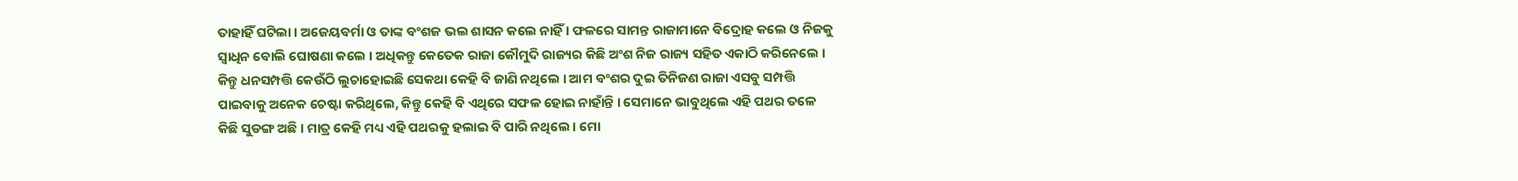ତାହାହିଁ ଘଟିଲା । ଅଜେୟବର୍ମା ଓ ତାଙ୍କ ବଂଶଜ ଭଲ ଶାସନ କଲେ ନାହିଁ । ଫଳରେ ସାମନ୍ତ ରାଜାମାନେ ବିଦ୍ରୋହ କଲେ ଓ ନିଜକୁ ସ୍ୱାଧିନ ବୋଲି ଘୋଷଣା କଲେ । ଅଧିକନ୍ତୁ କେତେକ ରାଜା କୌମୁଦି ରାଜ୍ୟର କିଛି ଅଂଶ ନିଜ ରାଜ୍ୟ ସହିତ ଏକାଠି କରିନେଲେ । କିନ୍ତୁ ଧନସମ୍ପତ୍ତି କେଉଁଠି ଲୁଚାହୋଇଛି ସେକଥା କେହି ବି ଜାଣି ନଥିଲେ । ଆମ ବଂଶର ଦୁଇ ତିନିଜଣ ରାଜା ଏସବୁ ସମ୍ପତ୍ତି ପାଇବାକୁ ଅନେକ ଚେଷ୍ଟା କରିଥିଲେ, କିନ୍ତୁ କେହି ବି ଏଥିରେ ସଫଳ ହୋଇ ନାହାଁନ୍ତି । ସେମାନେ ଭାବୁଥିଲେ ଏହି ପଥର ତଳେ କିଛି ସୁଡଙ୍ଗ ଅଛି । ମାତ୍ର କେହି ମଧ୍ୟ ଏହି ପଥରକୁ ହଲାଇ ବି ପାରି ନଥିଲେ । ମୋ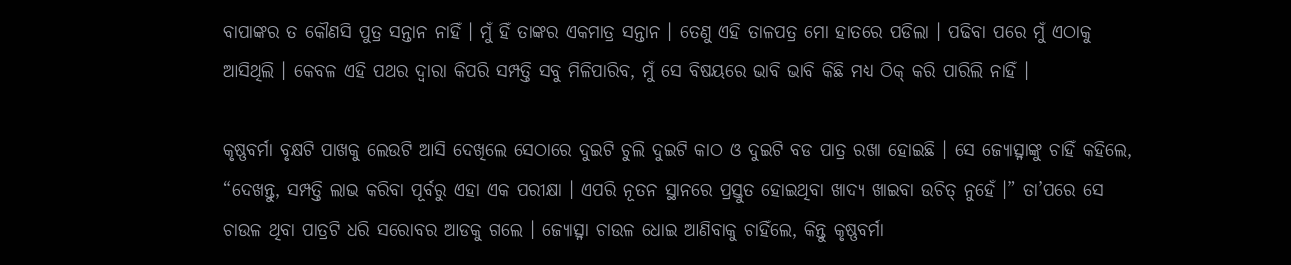ବାପାଙ୍କର ତ କୌଣସି ପୁତ୍ର ସନ୍ତାନ ନାହିଁ । ମୁଁ ହିଁ ତାଙ୍କର ଏକମାତ୍ର ସନ୍ତାନ । ତେଣୁ ଏହି ତାଳପତ୍ର ମୋ ହାତରେ ପଡିଲା । ପଢିବା ପରେ ମୁଁ ଏଠାକୁ ଆସିଥିଲି । କେବଳ ଏହି ପଥର ଦ୍ୱାରା କିପରି ସମ୍ପତ୍ତି ସବୁ ମିଳିପାରିବ, ମୁଁ ସେ ବିଷୟରେ ଭାବି ଭାବି କିଛି ମଧ୍ୟ ଠିକ୍ କରି ପାରିଲି ନାହିଁ ।

କୃଷ୍ଣବର୍ମା ବୃକ୍ଷଟି ପାଖକୁ ଲେଉଟି ଆସି ଦେଖିଲେ ସେଠାରେ ଦୁଇଟି ଚୁଲି ଦୁଇଟି କାଠ ଓ ଦୁଇଟି ବଡ ପାତ୍ର ରଖା ହୋଇଛି । ସେ ଜ୍ୟୋତ୍ସ୍ନାଙ୍କୁ ଚାହିଁ କହିଲେ, “ଦେଖନ୍ତୁ, ସମ୍ପତ୍ତି ଲାଭ କରିବା ପୂର୍ବରୁ ଏହା ଏକ ପରୀକ୍ଷା । ଏପରି ନୂତନ ସ୍ଥାନରେ ପ୍ରସ୍ତୁତ ହୋଇଥିବା ଖାଦ୍ୟ ଖାଇବା ଉଚିତ୍ ନୁହେଁ ।” ତା’ପରେ ସେ ଚାଉଳ ଥିବା ପାତ୍ରଟି ଧରି ସରୋବର ଆଡକୁ ଗଲେ । ଜ୍ୟୋତ୍ସ୍ନା ଚାଉଳ ଧୋଇ ଆଣିବାକୁ ଚାହିଁଲେ, କିନ୍ତୁ କୃଷ୍ଣବର୍ମା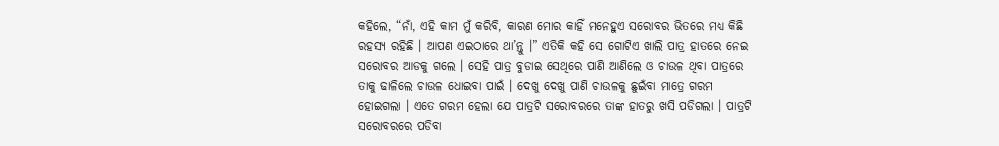କହିଲେ, “ନାଁ, ଏହି କାମ ମୁଁ କରିବି, କାରଣ ମୋର କାହିଁ ମନେହୁଏ ସରୋବର ଭିତରେ ମଧ୍ୟ କିଛି ରହସ୍ୟ ରହିଛି । ଆପଣ ଏଇଠାରେ ଥା’ନ୍ତୁ ।” ଏତିକି କହି ସେ ଗୋଟିଏ ଖାଲି ପାତ୍ର ହାତରେ ନେଇ ସରୋବର ଆଡକୁ ଗଲେ । ସେହି ପାତ୍ର ବୁଡାଇ ସେଥିରେ ପାଣି ଆଣିଲେ ଓ ଚାଉଳ ଥିବା ପାତ୍ରରେ ତାକୁ ଢାଳିଲେ ଚାଉଳ ଧୋଇବା ପାଇଁ । ଦେଖୁ ଦେଖୁ ପାଣି ଚାଉଳକୁ ଛୁଇଁବା ମାତ୍ରେ ଗରମ ହୋଇଗଲା । ଏତେ ଗରମ ହେଲା ଯେ ପାତ୍ରଟି ସରୋବରରେ ତାଙ୍କ ହାତରୁ ଖସି ପଡିଗଲା । ପାତ୍ରଟି ସରୋବରରେ ପଡିବା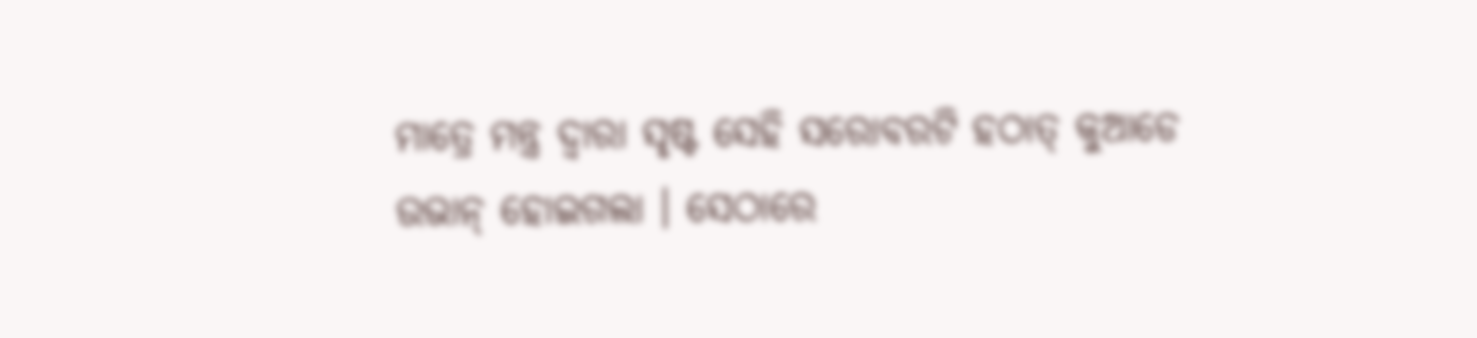ମାତ୍ରେ ମନ୍ତ୍ର ଦ୍ୱାରା ସୃଷ୍ଟ ସେହି ସରୋବରଟି ହଠାତ୍ କୁଆଡେ ଉଭାନ୍ ହୋଇଗଲା । ସେଠାରେ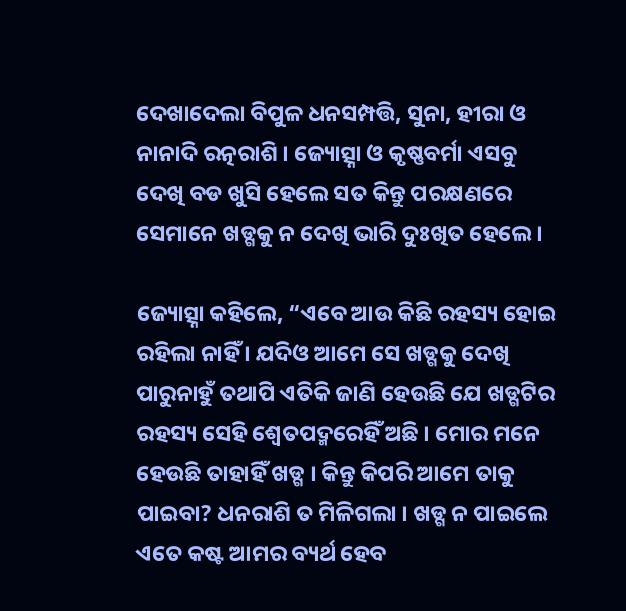ଦେଖାଦେଲା ବିପୁଳ ଧନସମ୍ପତ୍ତି, ସୁନା, ହୀରା ଓ ନାନାଦି ରତ୍ନରାଶି । ଜ୍ୟୋତ୍ସ୍ନା ଓ କୃଷ୍ଣବର୍ମା ଏସବୁ ଦେଖି ବଡ ଖୁସି ହେଲେ ସତ କିନ୍ତୁ ପରକ୍ଷଣରେ ସେମାନେ ଖଡ୍ଗକୁ ନ ଦେଖି ଭାରି ଦୁଃଖିତ ହେଲେ ।

ଜ୍ୟୋତ୍ସ୍ନା କହିଲେ, “ଏବେ ଆଉ କିଛି ରହସ୍ୟ ହୋଇ ରହିଲା ନାହିଁ । ଯଦିଓ ଆମେ ସେ ଖଡ୍ଗକୁ ଦେଖି ପାରୁନାହୁଁ ତଥାପି ଏତିକି ଜାଣି ହେଉଛି ଯେ ଖଡ୍ଗଟିର ରହସ୍ୟ ସେହି ଶ୍ୱେତପଦ୍ମରେହିଁ ଅଛି । ମୋର ମନେ ହେଉଛି ତାହାହିଁ ଖଡ୍ଗ । କିନ୍ତୁ କିପରି ଆମେ ତାକୁ ପାଇବା? ଧନରାଶି ତ ମିଳିଗଲା । ଖଡ୍ଗ ନ ପାଇଲେ ଏତେ କଷ୍ଟ ଆମର ବ୍ୟର୍ଥ ହେବ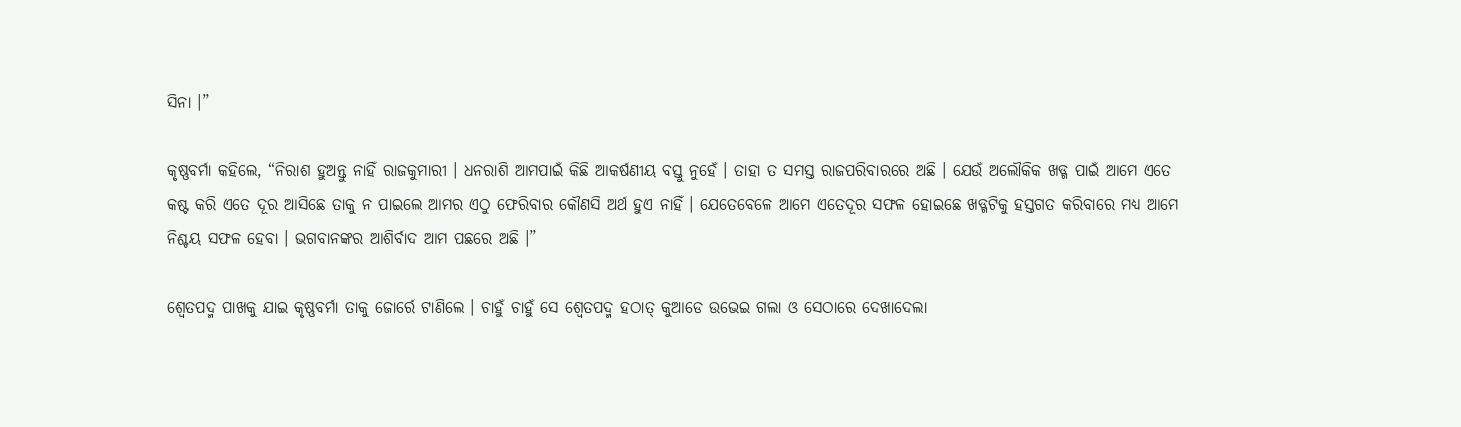ସିନା ।”

କୃଷ୍ଣବର୍ମା କହିଲେ, “ନିରାଶ ହୁଅନ୍ତୁ ନାହିଁ ରାଜକୁମାରୀ । ଧନରାଶି ଆମପାଇଁ କିଛି ଆକର୍ଷଣୀୟ ବସ୍ତୁ ନୁହେଁ । ତାହା ତ ସମସ୍ତ ରାଜପରିବାରରେ ଅଛି । ଯେଉଁ ଅଲୌକିକ ଖଡ୍ଗ ପାଇଁ ଆମେ ଏତେ କଷ୍ଟ କରି ଏତେ ଦୂର ଆସିଛେ ତାକୁ ନ ପାଇଲେ ଆମର ଏଠୁ ଫେରିବାର କୌଣସି ଅର୍ଥ ହୁଏ ନାହିଁ । ଯେତେବେଳେ ଆମେ ଏତେଦୂର ସଫଳ ହୋଇଛେ ଖଡ୍ଗଟିକୁ ହସ୍ତଗତ କରିବାରେ ମଧ୍ୟ ଆମେ ନିଶ୍ଚୟ ସଫଳ ହେବା । ଭଗବାନଙ୍କର ଆଶିର୍ବାଦ ଆମ ପଛରେ ଅଛି ।”

ଶ୍ୱେତପଦ୍ମ ପାଖକୁ ଯାଇ କୃଷ୍ଣବର୍ମା ତାକୁ ଜୋର୍ରେ ଟାଣିଲେ । ଚାହୁଁ ଚାହୁଁ ସେ ଶ୍ୱେତପଦ୍ମ ହଠାତ୍ କୁଆଡେ ଉଭେଇ ଗଲା ଓ ସେଠାରେ ଦେଖାଦେଲା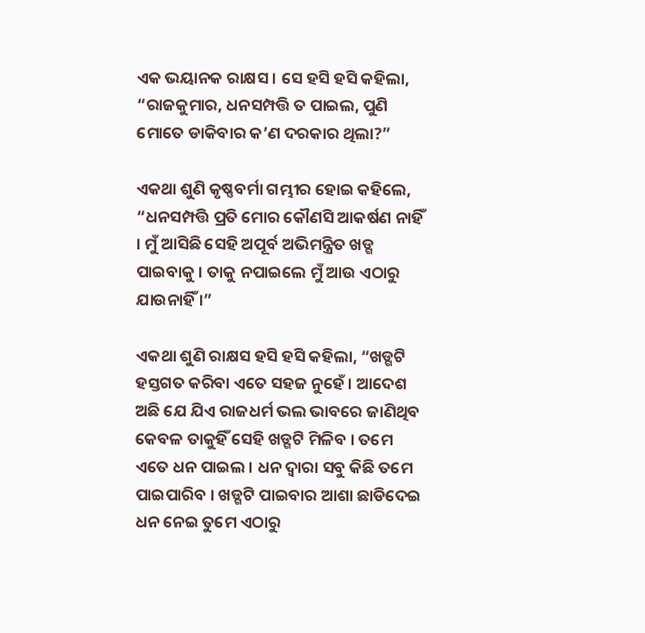ଏକ ଭୟାନକ ରାକ୍ଷସ । ସେ ହସି ହସି କହିଲା, “ରାଜକୁମାର, ଧନସମ୍ପତ୍ତି ତ ପାଇଲ, ପୁଣି ମୋତେ ଡାକିବାର କ’ଣ ଦରକାର ଥିଲା?”

ଏକଥା ଶୁଣି କୃଷ୍ଣବର୍ମା ଗମ୍ଭୀର ହୋଇ କହିଲେ, “ଧନସମ୍ପତ୍ତି ପ୍ରତି ମୋର କୌଣସି ଆକର୍ଷଣ ନାହିଁ । ମୁଁ ଆସିଛି ସେହି ଅପୂର୍ବ ଅଭିମନ୍ତ୍ରିତ ଖଡ୍ଗ ପାଇବାକୁ । ତାକୁ ନପାଇଲେ ମୁଁ ଆଉ ଏଠାରୁ ଯାଉନାହିଁ ।”

ଏକଥା ଶୁଣି ରାକ୍ଷସ ହସି ହସି କହିଲା, “ଖଡ୍ଗଟି ହସ୍ତଗତ କରିବା ଏତେ ସହଜ ନୁହେଁ । ଆଦେଶ ଅଛି ଯେ ଯିଏ ରାଜଧର୍ମ ଭଲ ଭାବରେ ଜାଣିଥିବ କେବଳ ତାକୁହିଁ ସେହି ଖଡ୍ଗଟି ମିଳିବ । ତମେ ଏତେ ଧନ ପାଇଲ । ଧନ ଦ୍ୱାରା ସବୁ କିଛି ତମେ ପାଇପାରିବ । ଖଡ୍ଗଟି ପାଇବାର ଆଶା ଛାଡିଦେଇ ଧନ ନେଇ ତୁମେ ଏଠାରୁ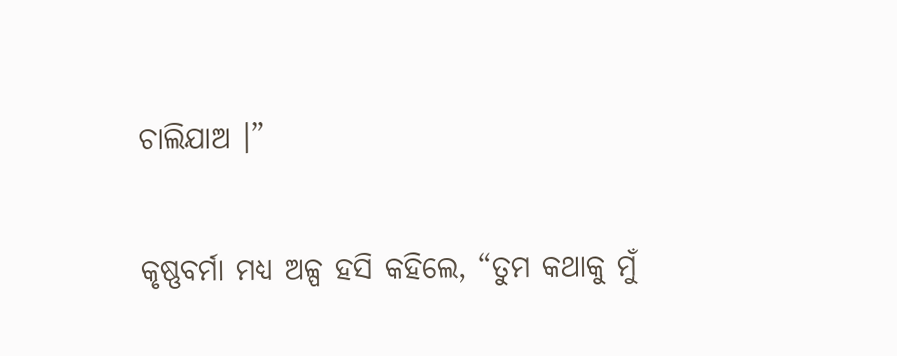ଚାଲିଯାଅ ।”

କୃଷ୍ଣବର୍ମା ମଧ୍ୟ ଅଳ୍ପ ହସି କହିଲେ, “ତୁମ କଥାକୁ ମୁଁ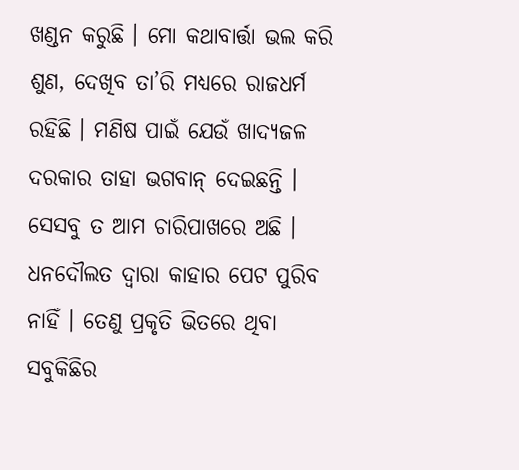ଖଣ୍ଡନ କରୁଛି । ମୋ କଥାବାର୍ତ୍ତା ଭଲ କରି ଶୁଣ, ଦେଖିବ ତା’ରି ମଧ୍ୟରେ ରାଜଧର୍ମ ରହିଛି । ମଣିଷ ପାଇଁ ଯେଉଁ ଖାଦ୍ୟଜଳ ଦରକାର ତାହା ଭଗବାନ୍ ଦେଇଛନ୍ତି । ସେସବୁ ତ ଆମ ଚାରିପାଖରେ ଅଛି । ଧନଦୌଲତ ଦ୍ୱାରା କାହାର ପେଟ ପୁରିବ ନାହିଁ । ତେଣୁ ପ୍ରକୃତି ଭିତରେ ଥିବା ସବୁକିଛିର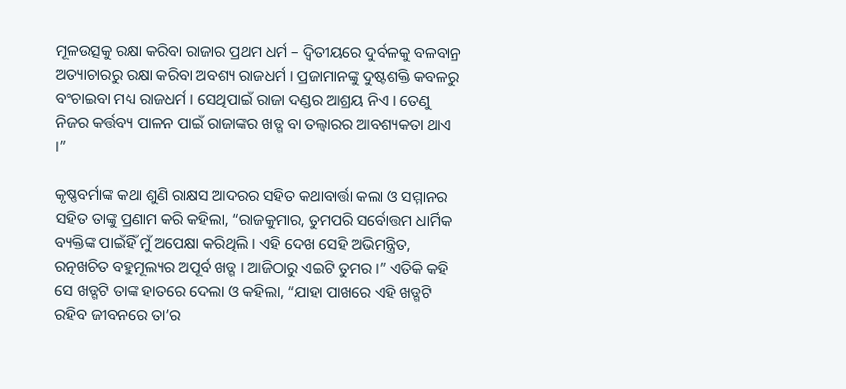ମୂଳଉତ୍ସକୁ ରକ୍ଷା କରିବା ରାଜାର ପ୍ରଥମ ଧର୍ମ – ଦ୍ୱିତୀୟରେ ଦୁର୍ବଳକୁ ବଳବାନ୍ର ଅତ୍ୟାଚାରରୁ ରକ୍ଷା କରିବା ଅବଶ୍ୟ ରାଜଧର୍ମ । ପ୍ରଜାମାନଙ୍କୁ ଦୁଷ୍ଟଶକ୍ତି କବଳରୁ ବଂଚାଇବା ମଧ୍ୟ ରାଜଧର୍ମ । ସେଥିପାଇଁ ରାଜା ଦଣ୍ଡର ଆଶ୍ରୟ ନିଏ । ତେଣୁ ନିଜର କର୍ତ୍ତବ୍ୟ ପାଳନ ପାଇଁ ରାଜାଙ୍କର ଖଡ୍ଗ ବା ତଲ୍ବାରର ଆବଶ୍ୟକତା ଥାଏ ।”

କୃଷ୍ଣବର୍ମାଙ୍କ କଥା ଶୁଣି ରାକ୍ଷସ ଆଦରର ସହିତ କଥାବାର୍ତ୍ତା କଲା ଓ ସମ୍ମାନର ସହିତ ତାଙ୍କୁ ପ୍ରଣାମ କରି କହିଲା, “ରାଜକୁମାର, ତୁମପରି ସର୍ବୋତ୍ତମ ଧାର୍ମିକ ବ୍ୟକ୍ତିଙ୍କ ପାଇଁହିଁ ମୁଁ ଅପେକ୍ଷା କରିଥିଲି । ଏହି ଦେଖ ସେହି ଅଭିମନ୍ତ୍ରିତ, ରତ୍ନଖଚିତ ବହୁମୂଲ୍ୟର ଅପୂର୍ବ ଖଡ୍ଗ । ଆଜିଠାରୁ ଏଇଟି ତୁମର ।” ଏତିକି କହି ସେ ଖଡ୍ଗଟି ତାଙ୍କ ହାତରେ ଦେଲା ଓ କହିଲା, “ଯାହା ପାଖରେ ଏହି ଖଡ୍ଗଟି ରହିବ ଜୀବନରେ ତା’ର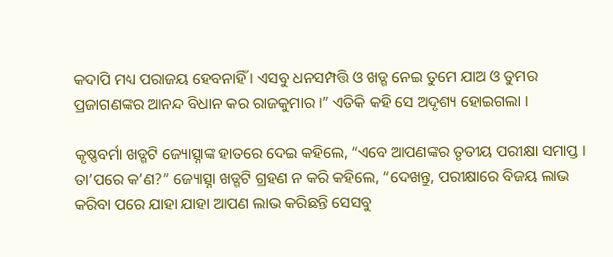କଦାପି ମଧ୍ୟ ପରାଜୟ ହେବନାହିଁ । ଏସବୁ ଧନସମ୍ପତ୍ତି ଓ ଖଡ୍ଗ ନେଇ ତୁମେ ଯାଅ ଓ ତୁମର ପ୍ରଜାଗଣଙ୍କର ଆନନ୍ଦ ବିଧାନ କର ରାଜକୁମାର ।” ଏତିକି କହି ସେ ଅଦୃଶ୍ୟ ହୋଇଗଲା ।

କୃଷ୍ଣବର୍ମା ଖଡ୍ଗଟି ଜ୍ୟୋତ୍ସ୍ନାଙ୍କ ହାତରେ ଦେଇ କହିଲେ, “ଏବେ ଆପଣଙ୍କର ତୃତୀୟ ପରୀକ୍ଷା ସମାପ୍ତ । ତା’ପରେ କ’ଣ?” ଜ୍ୟୋତ୍ସ୍ନା ଖଡ୍ଗଟି ଗ୍ରହଣ ନ କରି କହିଲେ, “ଦେଖନ୍ତୁ, ପରୀକ୍ଷାରେ ବିଜୟ ଲାଭ କରିବା ପରେ ଯାହା ଯାହା ଆପଣ ଲାଭ କରିଛନ୍ତି ସେସବୁ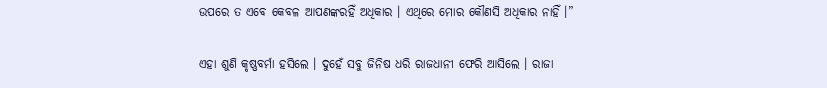ଉପରେ ତ ଏବେ କେବଳ ଆପଣଙ୍କରହିଁ ଅଧିକାର । ଏଥିରେ ମୋର କୌଣସି ଅଧିକାର ନାହିଁ ।”

ଏହା ଶୁଣି କୃଷ୍ଣବର୍ମା ହସିଲେ । ଦୁହେଁ ସବୁ ଜିନିଷ ଧରି ରାଜଧାନୀ ଫେରି ଆସିଲେ । ରାଜା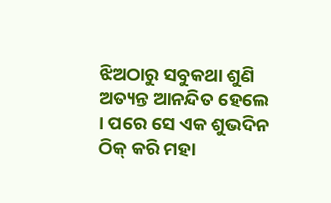ଝିଅଠାରୁ ସବୁକଥା ଶୁଣି ଅତ୍ୟନ୍ତ ଆନନ୍ଦିତ ହେଲେ । ପରେ ସେ ଏକ ଶୁଭଦିନ ଠିକ୍ କରି ମହା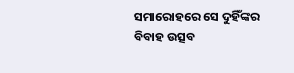ସମାରୋହରେ ସେ ଦୁହିଁଙ୍କର ବିବାହ ଉତ୍ସବ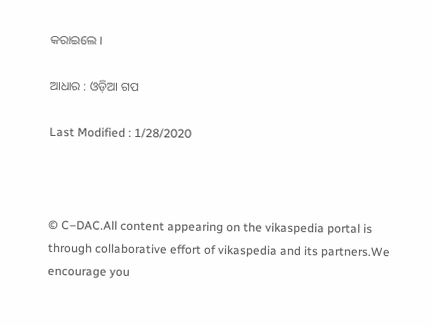କରାଇଲେ ।

ଆଧାର : ଓଡ଼ିଆ ଗପ

Last Modified : 1/28/2020



© C–DAC.All content appearing on the vikaspedia portal is through collaborative effort of vikaspedia and its partners.We encourage you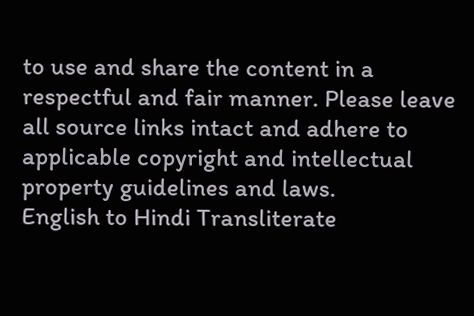to use and share the content in a respectful and fair manner. Please leave all source links intact and adhere to applicable copyright and intellectual property guidelines and laws.
English to Hindi Transliterate